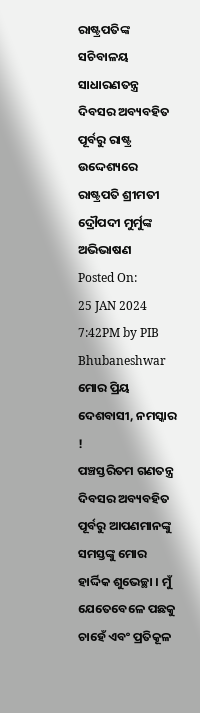ରାଷ୍ଟ୍ରପତିଙ୍କ ସଚିବାଳୟ
ସାଧାରଣତନ୍ତ୍ର ଦିବସର ଅବ୍ୟବହିତ ପୂର୍ବରୁ ରାଷ୍ଟ୍ର ଉଦ୍ଦେଶ୍ୟରେ ରାଷ୍ଟ୍ରପତି ଶ୍ରୀମତୀ ଦ୍ରୌପଦୀ ମୁର୍ମୁଙ୍କ ଅଭିଭାଷଣ
Posted On:
25 JAN 2024 7:42PM by PIB Bhubaneshwar
ମୋର ପ୍ରିୟ ଦେଶବାସୀ, ନମସ୍କାର !
ପଞ୍ଚସ୍ତରିତମ ଗଣତନ୍ତ୍ର ଦିବସର ଅବ୍ୟବହିତ ପୂର୍ବରୁ ଆପଣମାନଙ୍କୁ ସମସ୍ତଙ୍କୁ ମୋର ହାର୍ଦ୍ଦିକ ଶୁଭେଚ୍ଛା । ମୁଁ ଯେତେବେଳେ ପଛକୁ ଚାହେଁ ଏବଂ ପ୍ରତିକୂଳ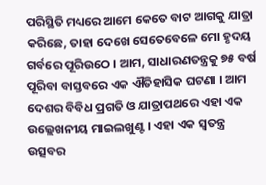ପରିସ୍ଥିତି ମଧ୍ୟରେ ଆମେ କେତେ ବାଟ ଆଗକୁ ଯାତ୍ରା କରିଛେ, ତାହା ଦେଖେ ସେତେବେଳେ ମୋ ହୃଦୟ ଗର୍ବରେ ପୂରିଉଠେ । ଆମ, ସାଧାରଣତନ୍ତ୍ରକୁ ୭୫ ବର୍ଷ ପୂରିବା ବାସ୍ତବରେ ଏକ ଐତିହାସିକ ଘଟଣା । ଆମ ଦେଶର ବିବିଧ ପ୍ରଗତି ଓ ଯାତ୍ରାପଥରେ ଏହା ଏକ ଉଲ୍ଲେଖନୀୟ ମାଇଲଖୁଣ୍ଟ । ଏହା ଏକ ସ୍ୱତନ୍ତ୍ର ଉତ୍ସବର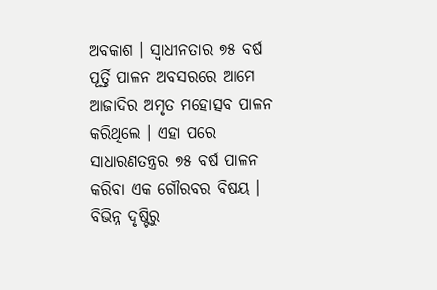ଅବକାଶ । ସ୍ୱାଧୀନତାର ୭୫ ବର୍ଷ ପୂର୍ତ୍ତି ପାଳନ ଅବସରରେ ଆମେ ଆଜାଦିର ଅମୃତ ମହୋତ୍ସବ ପାଳନ କରିଥିଲେ । ଏହା ପରେ ସାଧାରଣତନ୍ତ୍ରର ୭୫ ବର୍ଷ ପାଳନ କରିବା ଏକ ଗୌରବର ବିଷୟ । ବିଭିନ୍ନ ଦୃଷ୍ଟିରୁ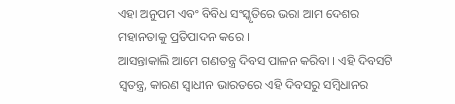ଏହା ଅନୁପମ ଏବଂ ବିବିଧ ସଂସ୍କୃତିରେ ଭରା ଆମ ଦେଶର ମହାନତାକୁ ପ୍ରତିପାଦନ କରେ ।
ଆସନ୍ତାକାଲି ଆମେ ଗଣତନ୍ତ୍ର ଦିବସ ପାଳନ କରିବା । ଏହି ଦିବସଟି ସ୍ୱତନ୍ତ୍ର, କାରଣ ସ୍ୱାଧୀନ ଭାରତରେ ଏହି ଦିବସରୁ ସମ୍ୱିଧାନର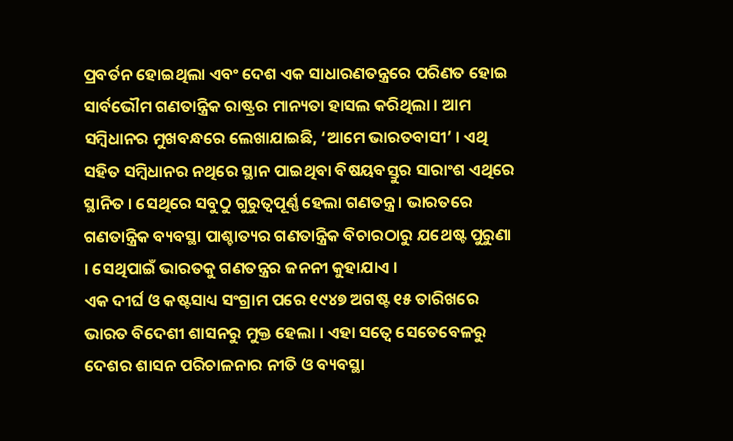ପ୍ରବର୍ତନ ହୋଇଥିଲା ଏବଂ ଦେଶ ଏକ ସାଧାରଣତନ୍ତ୍ରରେ ପରିଣତ ହୋଇ ସାର୍ବଭୌମ ଗଣତାନ୍ତ୍ରିକ ରାଷ୍ଟ୍ରର ମାନ୍ୟତା ହାସଲ କରିଥିଲା । ଆମ ସମ୍ୱିଧାନର ମୁଖବନ୍ଧରେ ଲେଖାଯାଇଛି, ‘ଆମେ ଭାରତବାସୀ’ । ଏଥି ସହିତ ସମ୍ୱିଧାନର ନଥିରେ ସ୍ଥାନ ପାଇଥିବା ବିଷୟବସ୍ତୁର ସାରାଂଶ ଏଥିରେ ସ୍ଥାନିତ । ସେଥିରେ ସବୁଠୁ ଗୁରୁତ୍ୱପୂର୍ଣ୍ଣ ହେଲା ଗଣତନ୍ତ୍ର । ଭାରତରେ ଗଣତାନ୍ତ୍ରିକ ବ୍ୟବସ୍ଥା ପାଶ୍ଚାତ୍ୟର ଗଣତାନ୍ତ୍ରିକ ବିଚାରଠାରୁ ଯଥେଷ୍ଟ ପୁରୁଣା । ସେଥିପାଇଁ ଭାରତକୁ ଗଣତନ୍ତ୍ରର ଜନନୀ କୁହାଯାଏ ।
ଏକ ଦୀର୍ଘ ଓ କଷ୍ଟସାଧ୍ୟ ସଂଗ୍ରାମ ପରେ ୧୯୪୭ ଅଗଷ୍ଟ ୧୫ ତାରିଖରେ ଭାରତ ବିଦେଶୀ ଶାସନରୁ ମୁକ୍ତ ହେଲା । ଏହା ସତ୍ୱେ ସେତେବେଳରୁ ଦେଶର ଶାସନ ପରିଚାଳନାର ନୀତି ଓ ବ୍ୟବସ୍ଥା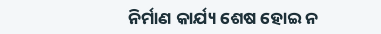ନିର୍ମାଣ କାର୍ଯ୍ୟ ଶେଷ ହୋଇ ନ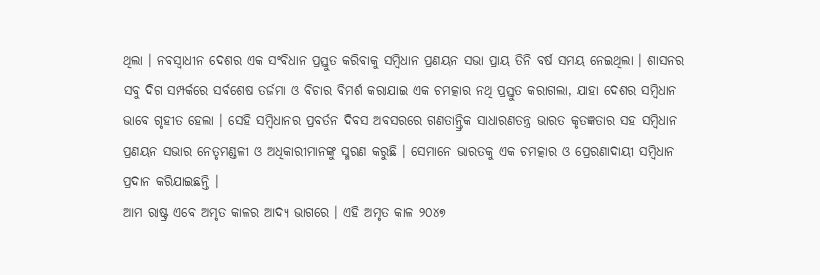ଥିଲା । ନବସ୍ୱାଧୀନ ଦେଶର ଏକ ସଂବିଧାନ ପ୍ରସ୍ତୁତ କରିବାକୁ ସମ୍ବିଧାନ ପ୍ରଣୟନ ସଭା ପ୍ରାୟ ତିନି ବର୍ଷ ସମୟ ନେଇଥିଲା । ଶାସନର ସବୁ ଦିଗ ସମ୍ପର୍କରେ ସର୍ବଶେଷ ତର୍ଜମା ଓ ବିଚାର ବିମର୍ଶ କରାଯାଇ ଏକ ଚମତ୍କାର ନଥି ପ୍ରସ୍ତୁତ କରାଗଲା, ଯାହା ଦେଶର ସମ୍ୱିଧାନ ଭାବେ ଗୃହୀତ ହେଲା । ସେହି ସମ୍ୱିଧାନର ପ୍ରବର୍ତନ ଦିବସ ଅବସରରେ ଗଣତାନ୍ତ୍ରିକ ସାଧାରଣତନ୍ତ୍ର ଭାରତ କୃତଜ୍ଞତାର ସହ ସମ୍ୱିଧାନ ପ୍ରଣୟନ ସଭାର ନେତୃମଣ୍ଡଳୀ ଓ ଅଧିକାରୀମାନଙ୍କୁ ସ୍ମରଣ କରୁଛି । ସେମାନେ ଭାରତକୁ ଏକ ଚମତ୍କାର ଓ ପ୍ରେରଣାଦାୟୀ ସମ୍ୱିଧାନ ପ୍ରଦାନ କରିଯାଇଛନ୍ତି ।
ଆମ ରାଷ୍ଟ୍ର ଏବେ ଅମୃତ କାଳର ଆଦ୍ୟ ଭାଗରେ । ଏହି ଅମୃତ କାଳ ୨୦୪୭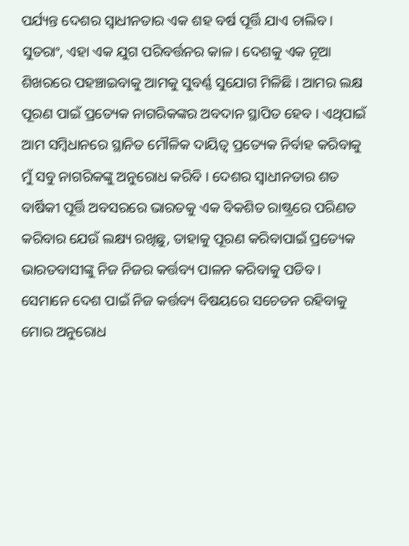ପର୍ଯ୍ୟନ୍ତ ଦେଶର ସ୍ୱାଧୀନତାର ଏକ ଶହ ବର୍ଷ ପୂର୍ତ୍ତି ଯାଏ ଚାଲିବ । ସୁତରାଂ, ଏହା ଏକ ଯୁଗ ପରିବର୍ତ୍ତନର କାଳ । ଦେଶକୁ ଏକ ନୂଆ ଶିଖରରେ ପହଞ୍ଚାଇବାକୁ ଆମକୁ ସୁବର୍ଣ୍ଣ ସୁଯୋଗ ମିଳିଛି । ଆମର ଲକ୍ଷ ପୂରଣ ପାଇଁ ପ୍ରତ୍ୟେକ ନାଗରିକଙ୍କର ଅବଦାନ ସ୍ଥାପିତ ହେବ । ଏଥିପାଇଁ ଆମ ସମ୍ୱିଧାନରେ ସ୍ଥାନିତ ମୌଳିକ ଦାୟିତ୍ୱ ପ୍ରତ୍ୟେକ ନିର୍ବାହ କରିବାକୁ ମୁଁ ସବୁ ନାଗରିକଙ୍କୁ ଅନୁରୋଧ କରିବି । ଦେଶର ସ୍ୱାଧୀନତାର ଶତ ବାର୍ଷିକୀ ପୂର୍ତ୍ତି ଅବସରରେ ଭାରତକୁ ଏକ ବିକଶିତ ରାଷ୍ଟ୍ରରେ ପରିଣତ କରିବାର ଯେଉଁ ଲକ୍ଷ୍ୟ ରଖିଛୁ, ତାହାକୁ ପୂରଣ କରିବାପାଇଁ ପ୍ରତ୍ୟେକ ଭାରତବାସୀଙ୍କୁ ନିଜ ନିଜର କର୍ତ୍ତବ୍ୟ ପାଳନ କରିବାକୁ ପଡିବ । ସେମାନେ ଦେଶ ପାଇଁ ନିଜ କର୍ତ୍ତବ୍ୟ ବିଷୟରେ ସଚେତନ ରହିବାକୁ ମୋର ଅନୁରୋଧ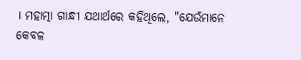। ମହାତ୍ମା ଗାନ୍ଧୀ ଯଥାର୍ଥରେ କହିଥିଲେ, "ଯେଉଁମାନେ କେବଳ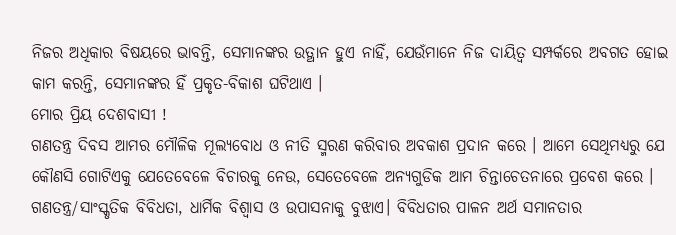ନିଜର ଅଧିକାର ବିଷୟରେ ଭାବନ୍ତି, ସେମାନଙ୍କର ଉତ୍ଥାନ ହୁଏ ନାହିଁ, ଯେଉଁମାନେ ନିଜ ଦାୟିତ୍ୱ ସମ୍ପର୍କରେ ଅବଗତ ହୋଇ କାମ କରନ୍ତି, ସେମାନଙ୍କର ହିଁ ପ୍ରକୃତ-ବିକାଶ ଘଟିଥାଏ ।
ମୋର ପ୍ରିୟ ଦେଶବାସୀ !
ଗଣତନ୍ତ୍ର ଦିବସ ଆମର ମୌଳିକ ମୂଲ୍ୟବୋଧ ଓ ନୀତି ସ୍ମରଣ କରିବାର ଅବକାଶ ପ୍ରଦାନ କରେ । ଆମେ ସେଥିମଧ୍ୟରୁ ଯେ କୌଣସି ଗୋଟିଏକୁ ଯେତେବେଳେ ବିଚାରକୁ ନେଉ, ସେତେବେଳେ ଅନ୍ୟଗୁଡିକ ଆମ ଚିନ୍ତାଚେତନାରେ ପ୍ରବେଶ କରେ । ଗଣତନ୍ତ୍ର/ସାଂସ୍କୃତିକ ବିବିଧତା, ଧାର୍ମିକ ବିଶ୍ୱାସ ଓ ଉପାସନାକୁ ବୁଝାଏ। ବିବିଧତାର ପାଳନ ଅର୍ଥ ସମାନତାର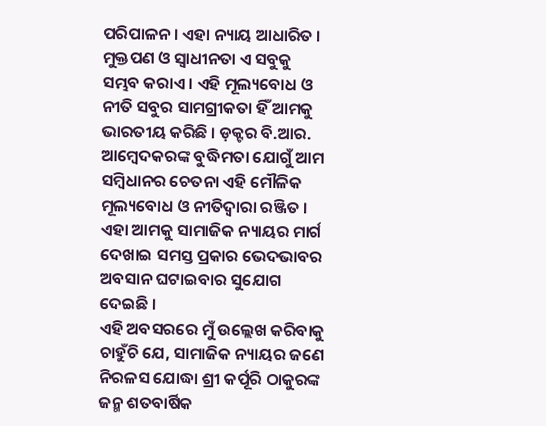ପରିପାଳନ । ଏହା ନ୍ୟାୟ ଆଧାରିତ । ମୁକ୍ତପଣ ଓ ସ୍ୱାଧୀନତା ଏ ସବୁକୁ ସମ୍ଭବ କରାଏ । ଏହି ମୂଲ୍ୟବୋଧ ଓ ନୀତି ସବୁର ସାମଗ୍ରୀକତା ହିଁ ଆମକୁ ଭାରତୀୟ କରିଛି । ଡ଼କ୍ଟର ବି.ଆର. ଆମ୍ୱେଦକରଙ୍କ ବୁଦ୍ଧିମତା ଯୋଗୁଁ ଆମ ସମ୍ୱିଧାନର ଚେତନା ଏହି ମୌଳିକ ମୂଲ୍ୟବୋଧ ଓ ନୀତିଦ୍ୱାରା ରଞ୍ଜିତ । ଏହା ଆମକୁ ସାମାଜିକ ନ୍ୟାୟର ମାର୍ଗ ଦେଖାଇ ସମସ୍ତ ପ୍ରକାର ଭେଦଭାବର ଅବସାନ ଘଟାଇବାର ସୁଯୋଗ ଦେଇଛି ।
ଏହି ଅବସରରେ ମୁଁ ଉଲ୍ଲେଖ କରିବାକୁ ଚାହୁଁଚି ଯେ, ସାମାଜିକ ନ୍ୟାୟର ଜଣେ ନିରଳସ ଯୋଦ୍ଧା ଶ୍ରୀ କର୍ପୂରି ଠାକୁରଙ୍କ ଜନ୍ମ ଶତବାର୍ଷିକ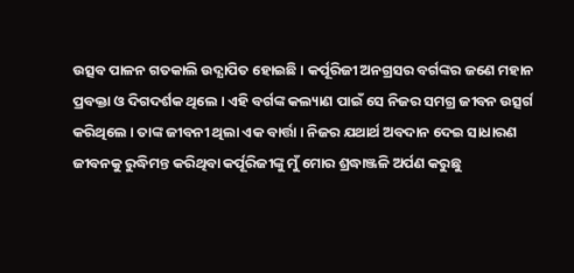ଉତ୍ସବ ପାଳନ ଗତକାଲି ଉଦ୍ଯାପିତ ହୋଇଛି । କର୍ପୂରିଜୀ ଅନଗ୍ରସର ବର୍ଗଙ୍କର ଜଣେ ମହାନ ପ୍ରବକ୍ତା ଓ ଦିଗଦର୍ଶକ ଥିଲେ । ଏହି ବର୍ଗଙ୍କ କଲ୍ୟାଣ ପାଇଁ ସେ ନିଜର ସମଗ୍ର ଜୀବନ ଉତ୍ସର୍ଗ କରିଥିଲେ । ତାଙ୍କ ଜୀବନୀ ଥିଲା ଏକ ବାର୍ତ୍ତା । ନିଜର ଯଥାର୍ଥ ଅବଦାନ ଦେଇ ସାଧାରଣ ଜୀବନକୁ ରୁଦ୍ଧିମନ୍ତ କରିଥିବା କର୍ପୂରିଜୀଙ୍କୁ ମୁଁ ମୋର ଶ୍ରଦ୍ଧାଞ୍ଜଳି ଅର୍ପଣ କରୁଛୁ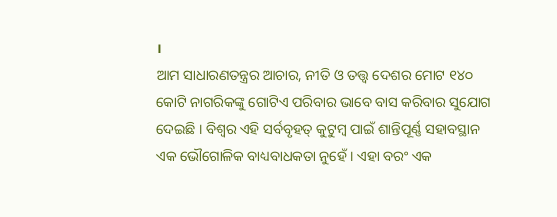।
ଆମ ସାଧାରଣତନ୍ତ୍ରର ଆଚାର, ନୀତି ଓ ତତ୍ତ୍ୱ ଦେଶର ମୋଟ ୧୪୦ କୋଟି ନାଗରିକଙ୍କୁ ଗୋଟିଏ ପରିବାର ଭାବେ ବାସ କରିବାର ସୁଯୋଗ ଦେଇଛି । ବିଶ୍ୱର ଏହି ସର୍ବବୃହତ୍ କୁଟୁମ୍ବ ପାଇଁ ଶାନ୍ତିପୂର୍ଣ୍ଣ ସହାବସ୍ଥାନ ଏକ ଭୌଗୋଳିକ ବାଧ୍ୟବାଧକତା ନୁହେଁ । ଏହା ବରଂ ଏକ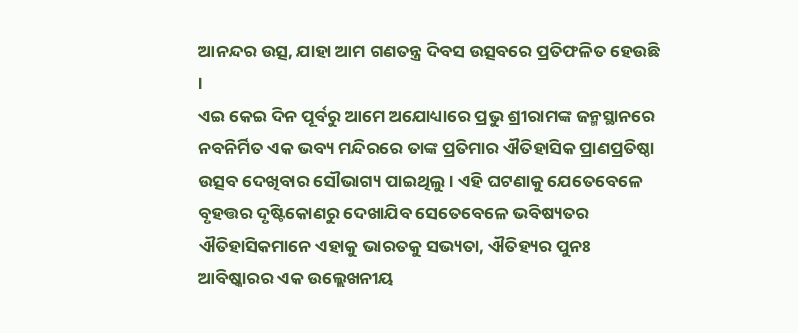ଆନନ୍ଦର ଉତ୍ସ, ଯାହା ଆମ ଗଣତନ୍ତ୍ର ଦିବସ ଉତ୍ସବରେ ପ୍ରତିଫଳିତ ହେଉଛି ।
ଏଇ କେଇ ଦିନ ପୂର୍ବରୁ ଆମେ ଅଯୋଧ୍ୟାରେ ପ୍ରଭୁ ଶ୍ରୀରାମଙ୍କ ଜନ୍ମସ୍ଥାନରେ ନବନିର୍ମିତ ଏକ ଭବ୍ୟ ମନ୍ଦିରରେ ତାଙ୍କ ପ୍ରତିମାର ଐତିହାସିକ ପ୍ରାଣପ୍ରତିଷ୍ଠା ଉତ୍ସବ ଦେଖିବାର ସୌଭାଗ୍ୟ ପାଇଥିଲୁ । ଏହି ଘଟଣାକୁ ଯେତେବେଳେ ବୃହତ୍ତର ଦୃଷ୍ଟିକୋଣରୁ ଦେଖାଯିବ ସେତେବେଳେ ଭବିଷ୍ୟତର ଐତିହାସିକମାନେ ଏହାକୁ ଭାରତକୁ ସଭ୍ୟତା, ଐତିହ୍ୟର ପୁନଃ ଆବିଷ୍କାରର ଏକ ଉଲ୍ଲେଖନୀୟ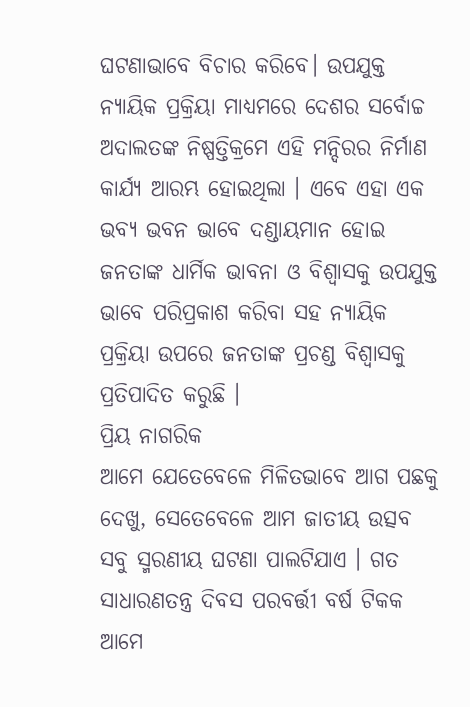ଘଟଣାଭାବେ ବିଚାର କରିବେ। ଉପଯୁକ୍ତ ନ୍ୟାୟିକ ପ୍ରକ୍ରିୟା ମାଧ୍ୟମରେ ଦେଶର ସର୍ବୋଚ୍ଚ ଅଦାଲତଙ୍କ ନିଷ୍ପତ୍ତିକ୍ରମେ ଏହି ମନ୍ଦିରର ନିର୍ମାଣ କାର୍ଯ୍ୟ ଆରମ୍ଭ ହୋଇଥିଲା । ଏବେ ଏହା ଏକ ଭବ୍ୟ ଭବନ ଭାବେ ଦଣ୍ଡାୟମାନ ହୋଇ ଜନତାଙ୍କ ଧାର୍ମିକ ଭାବନା ଓ ବିଶ୍ୱାସକୁ ଉପଯୁକ୍ତ ଭାବେ ପରିପ୍ରକାଶ କରିବା ସହ ନ୍ୟାୟିକ ପ୍ରକ୍ରିୟା ଉପରେ ଜନତାଙ୍କ ପ୍ରଚଣ୍ଡ ବିଶ୍ୱାସକୁ ପ୍ରତିପାଦିତ କରୁଛି ।
ପ୍ରିୟ ନାଗରିକ
ଆମେ ଯେତେବେଳେ ମିଳିତଭାବେ ଆଗ ପଛକୁ ଦେଖୁ, ସେତେବେଳେ ଆମ ଜାତୀୟ ଉତ୍ସବ ସବୁ ସ୍ମରଣୀୟ ଘଟଣା ପାଲଟିଯାଏ । ଗତ ସାଧାରଣତନ୍ତ୍ର ଦିବସ ପରବର୍ତ୍ତୀ ବର୍ଷ ଟିକକ ଆମେ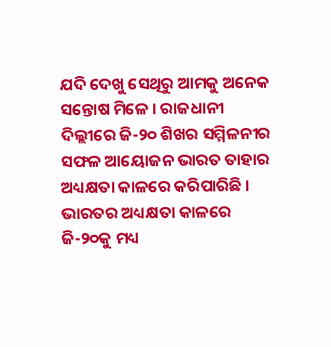ଯଦି ଦେଖୁ ସେଥିରୁ ଆମକୁ ଅନେକ ସନ୍ତୋଷ ମିଳେ । ରାଜଧାନୀ ଦିଲ୍ଲୀରେ ଜି-୨୦ ଶିଖର ସମ୍ମିଳନୀର ସଫଳ ଆୟୋଜନ ଭାରତ ତାହାର ଅଧ୍ୟକ୍ଷତା କାଳରେ କରିପାରିଛି । ଭାରତର ଅଧ୍ୟକ୍ଷତା କାଳରେ ଜି-୨୦କୁ ମଧ୍ୟ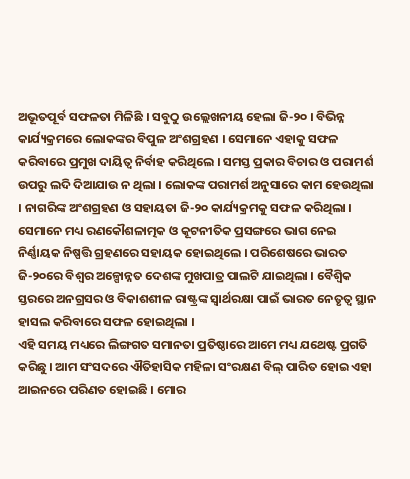ଅଭୂତପୂର୍ବ ସଫଳତା ମିଳିଛି । ସବୁଠୁ ଉଲ୍ଲେଖନୀୟ ହେଲା ଜି-୨୦ । ବିଭିନ୍ନ କାର୍ଯ୍ୟକ୍ରମରେ ଲୋକଙ୍କର ବିପୁଳ ଅଂଶଗ୍ରହଣ । ସେମାନେ ଏହାକୁ ସଫଳ କରିବାରେ ପ୍ରମୁଖ ଦାୟିତ୍ୱ ନିର୍ବାହ କରିଥିଲେ । ସମସ୍ତ ପ୍ରକାର ବିଚାର ଓ ପରାମର୍ଶ ଉପରୁ ଲଦି ଦିଆଯାଉ ନ ଥିଲା । ଲୋକଙ୍କ ପରାମର୍ଶ ଅନୁସାରେ କାମ ହେଉଥିଲା । ନାଗରିଙ୍କ ଅଂଶଗ୍ରହଣ ଓ ସହାୟତା ଜି-୨୦ କାର୍ଯ୍ୟକ୍ରମକୁ ସଫଳ କରିଥିଲା । ସେମାନେ ମଧ୍ୟ ରଣକୌଶଳାତ୍ମକ ଓ କୂଟନୀତିକ ପ୍ରସଙ୍ଗରେ ଭାଗ ନେଇ ନିର୍ଣ୍ଣାୟକ ନିଷ୍ପତ୍ତି ଗ୍ରହଣରେ ସହାୟକ ହୋଇଥିଲେ । ପରିଶେଷରେ ଭାରତ ଜି-୨୦ରେ ବିଶ୍ୱର ଅଳ୍ପୋନ୍ନତ ଦେଶଙ୍କ ମୁଖପାତ୍ର ପାଲଟି ଯାଇଥିଲା । ବୈଶ୍ୱିକ ସ୍ତରରେ ଅନଗ୍ରସର ଓ ବିକାଶଶୀଳ ରାଷ୍ଟ୍ରଙ୍କ ସ୍ୱାର୍ଥରକ୍ଷା ପାଇଁ ଭାରତ ନେତୃତ୍ୱ ସ୍ଥାନ ହାସଲ କରିବାରେ ସଫଳ ହୋଇଥିଲା ।
ଏହି ସମୟ ମଧ୍ୟରେ ଲିଙ୍ଗଗତ ସମାନତା ପ୍ରତିଷ୍ଠାରେ ଆମେ ମଧ୍ୟ ଯଥେଷ୍ଟ ପ୍ରଗତି କରିଛୁ । ଆମ ସଂସଦରେ ଐତିହାସିକ ମହିଳା ସଂରକ୍ଷଣ ବିଲ୍ ପାରିତ ହୋଇ ଏହା ଆଇନରେ ପରିଣତ ହୋଇଛି । ମୋର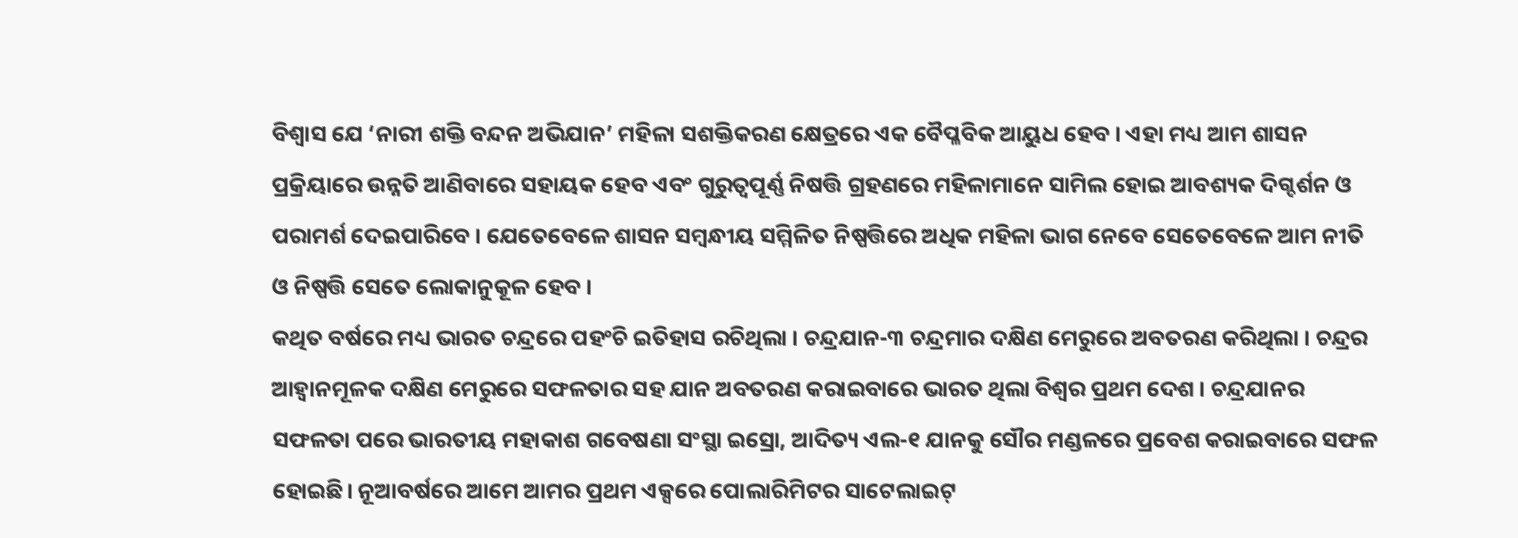ବିଶ୍ୱାସ ଯେ ‘ନାରୀ ଶକ୍ତି ବନ୍ଦନ ଅଭିଯାନ’ ମହିଳା ସଶକ୍ତିକରଣ କ୍ଷେତ୍ରରେ ଏକ ବୈପ୍ଳବିକ ଆୟୁଧ ହେବ । ଏହା ମଧ୍ୟ ଆମ ଶାସନ ପ୍ରକ୍ରିୟାରେ ଉନ୍ନତି ଆଣିବାରେ ସହାୟକ ହେବ ଏବଂ ଗୁରୁତ୍ୱପୂର୍ଣ୍ଣ ନିଷତ୍ତି ଗ୍ରହଣରେ ମହିଳାମାନେ ସାମିଲ ହୋଇ ଆବଶ୍ୟକ ଦିଗ୍ଦର୍ଶନ ଓ ପରାମର୍ଶ ଦେଇପାରିବେ । ଯେତେବେଳେ ଶାସନ ସମ୍ବନ୍ଧୀୟ ସମ୍ମିଳିତ ନିଷ୍ପତ୍ତିରେ ଅଧିକ ମହିଳା ଭାଗ ନେବେ ସେତେବେଳେ ଆମ ନୀତି ଓ ନିଷ୍ପତ୍ତି ସେତେ ଲୋକାନୁକୂଳ ହେବ ।
କଥିତ ବର୍ଷରେ ମଧ୍ୟ ଭାରତ ଚନ୍ଦ୍ରରେ ପହଂଚି ଇତିହାସ ରଚିଥିଲା । ଚନ୍ଦ୍ରଯାନ-୩ ଚନ୍ଦ୍ରମାର ଦକ୍ଷିଣ ମେରୁରେ ଅବତରଣ କରିଥିଲା । ଚନ୍ଦ୍ରର ଆହ୍ୱାନମୂଳକ ଦକ୍ଷିଣ ମେରୁରେ ସଫଳତାର ସହ ଯାନ ଅବତରଣ କରାଇବାରେ ଭାରତ ଥିଲା ବିଶ୍ୱର ପ୍ରଥମ ଦେଶ । ଚନ୍ଦ୍ରଯାନର ସଫଳତା ପରେ ଭାରତୀୟ ମହାକାଶ ଗବେଷଣା ସଂସ୍ଥା ଇସ୍ରୋ, ଆଦିତ୍ୟ ଏଲ-୧ ଯାନକୁ ସୌର ମଣ୍ଡଳରେ ପ୍ରବେଶ କରାଇବାରେ ସଫଳ ହୋଇଛି। ନୂଆବର୍ଷରେ ଆମେ ଆମର ପ୍ରଥମ ଏକ୍ସରେ ପୋଲାରିମିଟର ସାଟେଲାଇଟ୍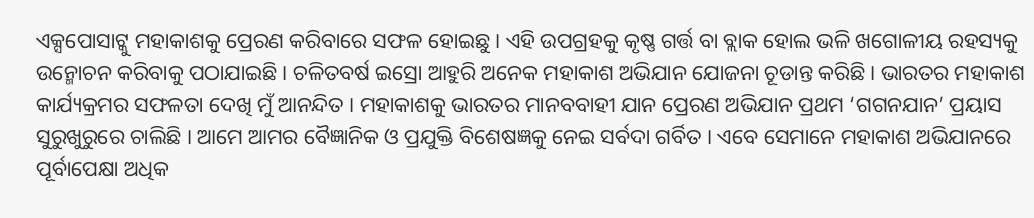ଏକ୍ସପୋସାଟ୍କୁ ମହାକାଶକୁ ପ୍ରେରଣ କରିବାରେ ସଫଳ ହୋଇଛୁ । ଏହି ଉପଗ୍ରହକୁ କୃଷ୍ଣ ଗର୍ତ୍ତ ବା ବ୍ଲାକ ହୋଲ ଭଳି ଖଗୋଳୀୟ ରହସ୍ୟକୁ ଉନ୍ମୋଚନ କରିବାକୁ ପଠାଯାଇଛି । ଚଳିତବର୍ଷ ଇସ୍ରୋ ଆହୁରି ଅନେକ ମହାକାଶ ଅଭିଯାନ ଯୋଜନା ଚୂଡାନ୍ତ କରିଛି । ଭାରତର ମହାକାଶ କାର୍ଯ୍ୟକ୍ରମର ସଫଳତା ଦେଖି ମୁଁ ଆନନ୍ଦିତ । ମହାକାଶକୁ ଭାରତର ମାନବବାହୀ ଯାନ ପ୍ରେରଣ ଅଭିଯାନ ପ୍ରଥମ ‘ଗଗନଯାନ’ ପ୍ରୟାସ ସୁରୁଖୁରୁରେ ଚାଲିଛି । ଆମେ ଆମର ବୈଜ୍ଞାନିକ ଓ ପ୍ରଯୁକ୍ତି ବିଶେଷଜ୍ଞକୁ ନେଇ ସର୍ବଦା ଗର୍ବିତ । ଏବେ ସେମାନେ ମହାକାଶ ଅଭିଯାନରେ ପୂର୍ବାପେକ୍ଷା ଅଧିକ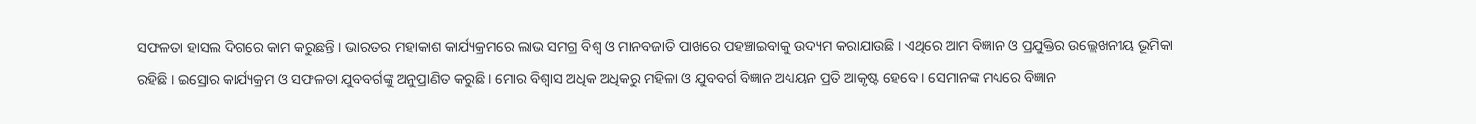ସଫଳତା ହାସଲ ଦିଗରେ କାମ କରୁଛନ୍ତି । ଭାରତର ମହାକାଶ କାର୍ଯ୍ୟକ୍ରମରେ ଲାଭ ସମଗ୍ର ବିଶ୍ୱ ଓ ମାନବଜାତି ପାଖରେ ପହଞ୍ଚାଇବାକୁ ଉଦ୍ୟମ କରାଯାଉଛି । ଏଥିରେ ଆମ ବିଜ୍ଞାନ ଓ ପ୍ରଯୁକ୍ତିର ଉଲ୍ଲେଖନୀୟ ଭୂମିକା ରହିଛି । ଇସ୍ରୋର କାର୍ଯ୍ୟକ୍ରମ ଓ ସଫଳତା ଯୁବବର୍ଗଙ୍କୁ ଅନୁପ୍ରାଣିତ କରୁଛି । ମୋର ବିଶ୍ୱାସ ଅଧିକ ଅଧିକରୁ ମହିଳା ଓ ଯୁବବର୍ଗ ବିଜ୍ଞାନ ଅଧ୍ୟୟନ ପ୍ରତି ଆକୃଷ୍ଟ ହେବେ । ସେମାନଙ୍କ ମଧ୍ୟରେ ବିଜ୍ଞାନ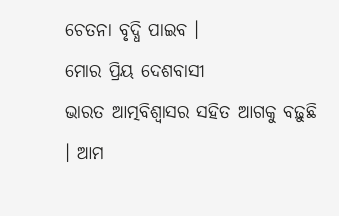ଚେତନା ବୃଦ୍ଧି ପାଇବ ।
ମୋର ପ୍ରିୟ ଦେଶବାସୀ
ଭାରତ ଆତ୍ମବିଶ୍ୱାସର ସହିତ ଆଗକୁ ବଢ଼ୁଛି । ଆମ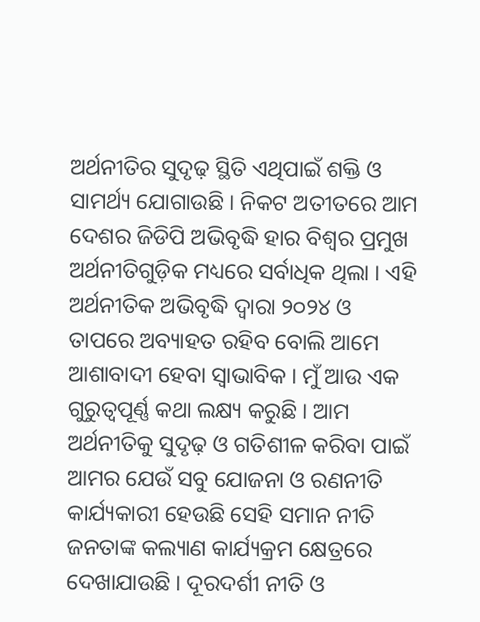ଅର୍ଥନୀତିର ସୁଦୃଢ଼ ସ୍ଥିତି ଏଥିପାଇଁ ଶକ୍ତି ଓ ସାମର୍ଥ୍ୟ ଯୋଗାଉଛି । ନିକଟ ଅତୀତରେ ଆମ ଦେଶର ଜିଡିପି ଅଭିବୃଦ୍ଧି ହାର ବିଶ୍ୱର ପ୍ରମୁଖ ଅର୍ଥନୀତିଗୁଡ଼ିକ ମଧ୍ୟରେ ସର୍ବାଧିକ ଥିଲା । ଏହି ଅର୍ଥନୀତିକ ଅଭିବୃଦ୍ଧି ଦ୍ୱାରା ୨୦୨୪ ଓ ତାପରେ ଅବ୍ୟାହତ ରହିବ ବୋଲି ଆମେ ଆଶାବାଦୀ ହେବା ସ୍ୱାଭାବିକ । ମୁଁ ଆଉ ଏକ ଗୁରୁତ୍ୱପୂର୍ଣ୍ଣ କଥା ଲକ୍ଷ୍ୟ କରୁଛି । ଆମ ଅର୍ଥନୀତିକୁ ସୁଦୃଢ଼ ଓ ଗତିଶୀଳ କରିବା ପାଇଁ ଆମର ଯେଉଁ ସବୁ ଯୋଜନା ଓ ରଣନୀତି କାର୍ଯ୍ୟକାରୀ ହେଉଛି ସେହି ସମାନ ନୀତି ଜନତାଙ୍କ କଲ୍ୟାଣ କାର୍ଯ୍ୟକ୍ରମ କ୍ଷେତ୍ରରେ ଦେଖାଯାଉଛି । ଦୂରଦର୍ଶୀ ନୀତି ଓ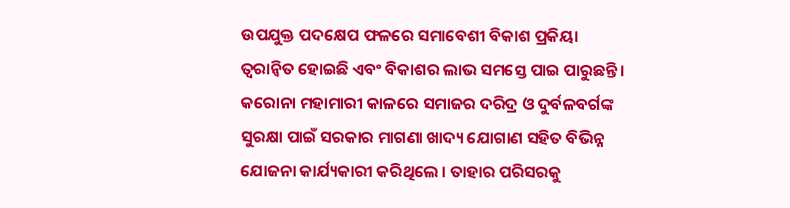ଉପଯୁକ୍ତ ପଦକ୍ଷେପ ଫଳରେ ସମାବେଶୀ ବିକାଶ ପ୍ରକିୟା ତ୍ୱରାନ୍ୱିତ ହୋଇଛି ଏବଂ ବିକାଶର ଲାଭ ସମସ୍ତେ ପାଇ ପାରୁଛନ୍ତି । କରୋନା ମହାମାରୀ କାଳରେ ସମାଜର ଦରିଦ୍ର ଓ ଦୁର୍ବଳବର୍ଗଙ୍କ ସୁରକ୍ଷା ପାଇଁ ସରକାର ମାଗଣା ଖାଦ୍ୟ ଯୋଗାଣ ସହିତ ବିଭିନ୍ନ ଯୋଜନା କାର୍ଯ୍ୟକାରୀ କରିଥିଲେ । ତାହାର ପରିସରକୁ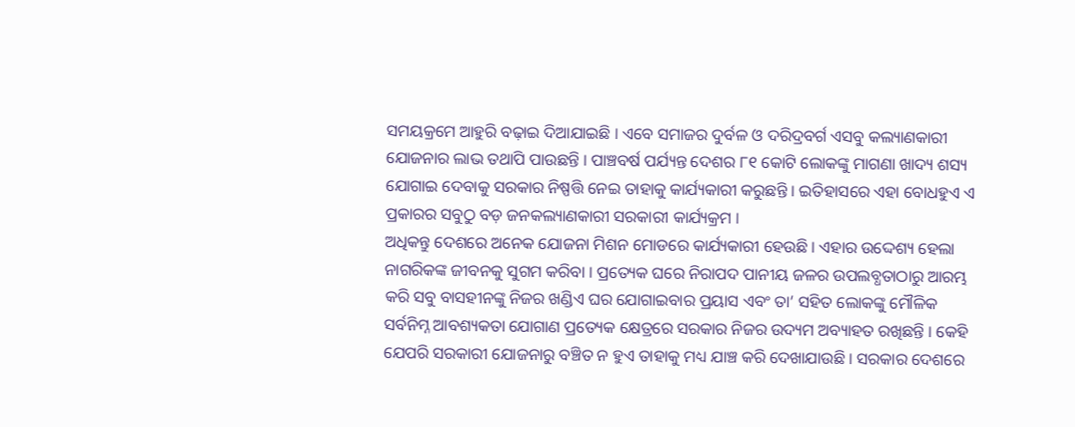ସମୟକ୍ରମେ ଆହୁରି ବଢ଼ାଇ ଦିଆଯାଇଛି । ଏବେ ସମାଜର ଦୁର୍ବଳ ଓ ଦରିଦ୍ରବର୍ଗ ଏସବୁ କଲ୍ୟାଣକାରୀ ଯୋଜନାର ଲାଭ ତଥାପି ପାଉଛନ୍ତି । ପାଞ୍ଚବର୍ଷ ପର୍ଯ୍ୟନ୍ତ ଦେଶର ୮୧ କୋଟି ଲୋକଙ୍କୁ ମାଗଣା ଖାଦ୍ୟ ଶସ୍ୟ ଯୋଗାଇ ଦେବାକୁ ସରକାର ନିଷ୍ପତ୍ତି ନେଇ ତାହାକୁ କାର୍ଯ୍ୟକାରୀ କରୁଛନ୍ତି । ଇତିହାସରେ ଏହା ବୋଧହୁଏ ଏ ପ୍ରକାରର ସବୁଠୁ ବଡ଼ ଜନକଲ୍ୟାଣକାରୀ ସରକାରୀ କାର୍ଯ୍ୟକ୍ରମ ।
ଅଧିକନ୍ତୁ ଦେଶରେ ଅନେକ ଯୋଜନା ମିଶନ ମୋଡରେ କାର୍ଯ୍ୟକାରୀ ହେଉଛି । ଏହାର ଉଦ୍ଦେଶ୍ୟ ହେଲା ନାଗରିକଙ୍କ ଜୀବନକୁ ସୁଗମ କରିବା । ପ୍ରତ୍ୟେକ ଘରେ ନିରାପଦ ପାନୀୟ ଜଳର ଉପଲବ୍ଧତାଠାରୁ ଆରମ୍ଭ କରି ସବୁ ବାସହୀନଙ୍କୁ ନିଜର ଖଣ୍ଡିଏ ଘର ଯୋଗାଇବାର ପ୍ରୟାସ ଏବଂ ତା’ ସହିତ ଲୋକଙ୍କୁ ମୌଳିକ ସର୍ବନିମ୍ନ ଆବଶ୍ୟକତା ଯୋଗାଣ ପ୍ରତ୍ୟେକ କ୍ଷେତ୍ରରେ ସରକାର ନିଜର ଉଦ୍ୟମ ଅବ୍ୟାହତ ରଖିଛନ୍ତି । କେହି ଯେପରି ସରକାରୀ ଯୋଜନାରୁ ବଞ୍ଚିତ ନ ହୁଏ ତାହାକୁ ମଧ୍ୟ ଯାଞ୍ଚ କରି ଦେଖାଯାଉଛି । ସରକାର ଦେଶରେ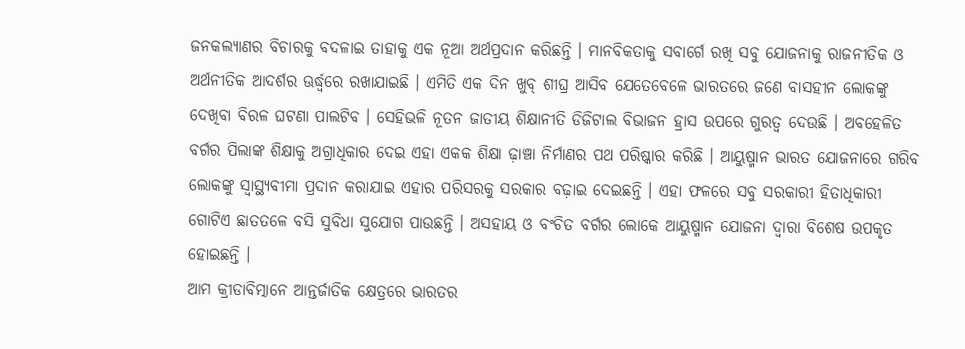ଜନକଲ୍ୟାଣର ବିଚାରକୁ ବଦଳାଇ ତାହାକୁ ଏକ ନୂଆ ଅର୍ଥପ୍ରଦାନ କରିଛନ୍ତି । ମାନବିକତାକୁ ସବାର୍ଗେ ରଖି ସବୁ ଯୋଜନାକୁ ରାଜନୀତିକ ଓ ଅର୍ଥନୀତିକ ଆଦର୍ଶର ଊର୍ଦ୍ଧ୍ୱରେ ରଖାଯାଇଛି । ଏମିତି ଏକ ଦିନ ଖୁବ୍ ଶୀଘ୍ର ଆସିବ ଯେତେବେଳେ ଭାରତରେ ଜଣେ ବାସହୀନ ଲୋକଙ୍କୁ ଦେଖିବା ବିରଳ ଘଟଣା ପାଲଟିବ । ସେହିଭଳି ନୂତନ ଜାତୀୟ ଶିକ୍ଷାନୀତି ଡିଜିଟାଲ ବିଭାଜନ ହ୍ରାସ ଉପରେ ଗୁରତ୍ୱ ଦେଉଛି । ଅବହେଳିତ ବର୍ଗର ପିଲାଙ୍କ ଶିକ୍ଷାକୁ ଅଗ୍ରାଧିକାର ଦେଇ ଏହା ଏକକ ଶିକ୍ଷା ଢ଼ାଞ୍ଚା ନିର୍ମାଣର ପଥ ପରିଷ୍କାର କରିଛି । ଆୟୁଷ୍ମାନ ଭାରତ ଯୋଜନାରେ ଗରିବ ଲୋକଙ୍କୁ ସ୍ୱାସ୍ଥ୍ୟବୀମା ପ୍ରଦାନ କରାଯାଇ ଏହାର ପରିସରକୁ ସରକାର ବଢ଼ାଇ ଦେଇଛନ୍ତି । ଏହା ଫଳରେ ସବୁ ସରକାରୀ ହିତାଧିକାରୀ ଗୋଟିଏ ଛାତତଳେ ବସି ସୁବିଧା ସୁଯୋଗ ପାଉଛନ୍ତି । ଅସହାୟ ଓ ବଂଚିତ ବର୍ଗର ଲୋକେ ଆୟୁଷ୍ମାନ ଯୋଜନା ଦ୍ୱାରା ବିଶେଷ ଉପକୃତ ହୋଇଛନ୍ତି ।
ଆମ କ୍ରୀଡାବିତ୍ମାନେ ଆନ୍ତର୍ଜାତିକ କ୍ଷେତ୍ରରେ ଭାରତର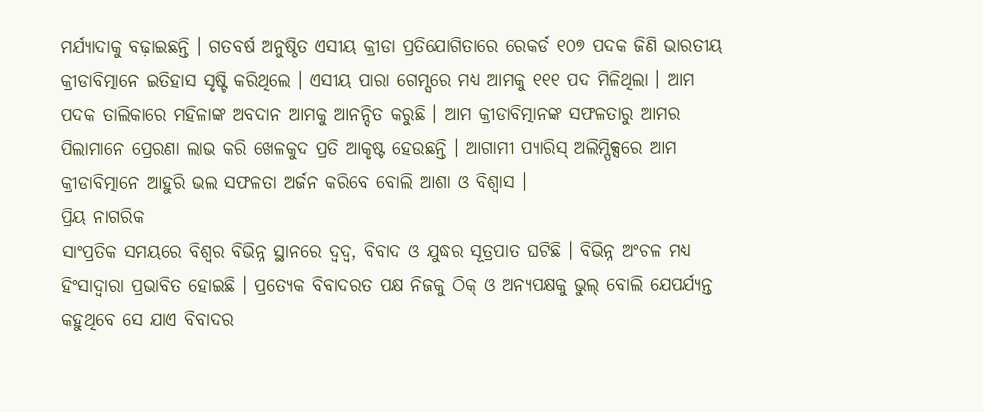ମର୍ଯ୍ୟାଦାକୁ ବଢ଼ାଇଛନ୍ତି । ଗତବର୍ଷ ଅନୁଷ୍ଠିତ ଏସୀୟ କ୍ରୀଡା ପ୍ରତିଯୋଗିତାରେ ରେକର୍ଡ ୧୦୭ ପଦକ ଜିଣି ଭାରତୀୟ କ୍ରୀଡାବିତ୍ମାନେ ଇତିହାସ ସୃଷ୍ଟି କରିଥିଲେ । ଏସୀୟ ପାରା ଗେମ୍ସରେ ମଧ୍ୟ ଆମକୁ ୧୧୧ ପଦ ମିଳିଥିଲା । ଆମ ପଦକ ତାଲିକାରେ ମହିଳାଙ୍କ ଅବଦାନ ଆମକୁ ଆନନ୍ଦିତ କରୁଛି । ଆମ କ୍ରୀଡାବିତ୍ମାନଙ୍କ ସଫଳତାରୁ ଆମର ପିଲାମାନେ ପ୍ରେରଣା ଲାଭ କରି ଖେଳକୁଦ ପ୍ରତି ଆକୃଷ୍ଟ ହେଉଛନ୍ତି । ଆଗାମୀ ପ୍ୟାରିସ୍ ଅଲିମ୍ପିକ୍ସରେ ଆମ କ୍ରୀଡାବିତ୍ମାନେ ଆହୁରି ଭଲ ସଫଳତା ଅର୍ଜନ କରିବେ ବୋଲି ଆଶା ଓ ବିଶ୍ୱାସ ।
ପ୍ରିୟ ନାଗରିକ
ସାଂପ୍ରତିକ ସମୟରେ ବିଶ୍ୱର ବିଭିନ୍ନ ସ୍ଥାନରେ ଦ୍ୱଦ୍ୱ, ବିବାଦ ଓ ଯୁଦ୍ଧର ସୂତ୍ରପାତ ଘଟିଛି । ବିଭିନ୍ନ ଅଂଚଳ ମଧ୍ୟ ହିଂସାଦ୍ୱାରା ପ୍ରଭାବିତ ହୋଇଛି । ପ୍ରତ୍ୟେକ ବିବାଦରତ ପକ୍ଷ ନିଜକୁ ଠିକ୍ ଓ ଅନ୍ୟପକ୍ଷକୁ ଭୁଲ୍ ବୋଲି ଯେପର୍ଯ୍ୟନ୍ତ କହୁଥିବେ ସେ ଯାଏ ବିବାଦର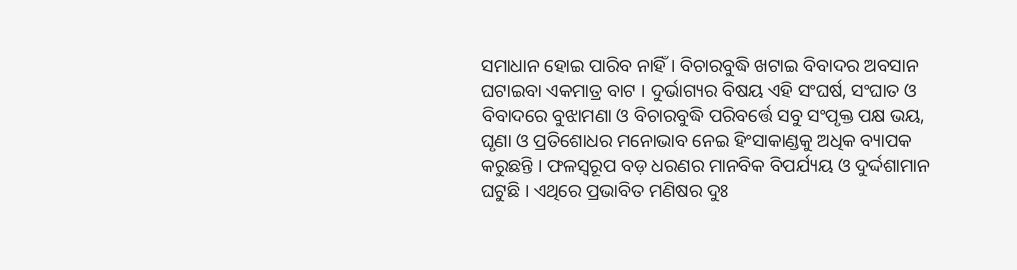ସମାଧାନ ହୋଇ ପାରିବ ନାହିଁ । ବିଚାରବୁଦ୍ଧି ଖଟାଇ ବିବାଦର ଅବସାନ ଘଟାଇବା ଏକମାତ୍ର ବାଟ । ଦୁର୍ଭାଗ୍ୟର ବିଷୟ ଏହି ସଂଘର୍ଷ, ସଂଘାତ ଓ ବିବାଦରେ ବୁଝାମଣା ଓ ବିଚାରବୁଦ୍ଧି ପରିବର୍ତ୍ତେ ସବୁ ସଂପୃକ୍ତ ପକ୍ଷ ଭୟ, ଘୃଣା ଓ ପ୍ରତିଶୋଧର ମନୋଭାବ ନେଇ ହିଂସାକାଣ୍ଡକୁ ଅଧିକ ବ୍ୟାପକ କରୁଛନ୍ତି । ଫଳସ୍ୱରୂପ ବଡ଼ ଧରଣର ମାନବିକ ବିପର୍ଯ୍ୟୟ ଓ ଦୁର୍ଦ୍ଦଶାମାନ ଘଟୁଛି । ଏଥିରେ ପ୍ରଭାବିତ ମଣିଷର ଦୁଃ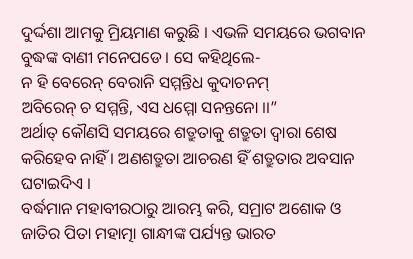ଦୁର୍ଦ୍ଦଶା ଆମକୁ ମ୍ରିୟମାଣ କରୁଛି । ଏଭଳି ସମୟରେ ଭଗବାନ ବୁଦ୍ଧଙ୍କ ବାଣୀ ମନେପଡେ । ସେ କହିଥିଲେ-
ନ ହି ବେରେନ୍ ବେରାନି ସମ୍ମନ୍ତିଧ କୁଦାଚନମ୍
ଅବିରେନ୍ ଚ ସମ୍ମନ୍ତି, ଏସ ଧମ୍ମୋ ସନନ୍ତନୋ ।।”
ଅର୍ଥାତ୍ କୌଣସି ସମୟରେ ଶତ୍ରୁତାକୁ ଶତ୍ରୁତା ଦ୍ୱାରା ଶେଷ କରିହେବ ନାହିଁ । ଅଣଶତ୍ରୁତା ଆଚରଣ ହିଁ ଶତ୍ରୁତାର ଅବସାନ ଘଟାଇଦିଏ ।
ବର୍ଦ୍ଧମାନ ମହାବୀରଠାରୁ ଆରମ୍ଭ କରି, ସମ୍ରାଟ ଅଶୋକ ଓ ଜାତିର ପିତା ମହାତ୍ମା ଗାନ୍ଧୀଙ୍କ ପର୍ଯ୍ୟନ୍ତ ଭାରତ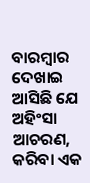ବାରମ୍ବାର ଦେଖାଇ ଆସିଛି ଯେ ଅହିଂସା ଆଚରଣ, କରିବା ଏକ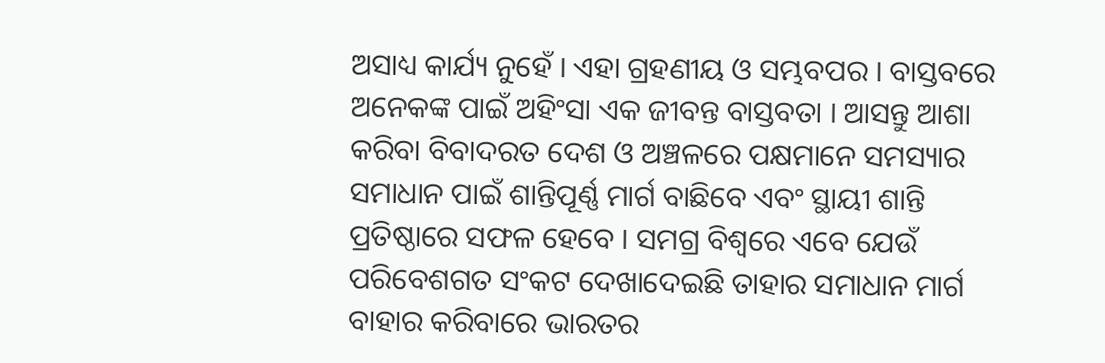ଅସାଧ୍ୟ କାର୍ଯ୍ୟ ନୁହେଁ । ଏହା ଗ୍ରହଣୀୟ ଓ ସମ୍ଭବପର । ବାସ୍ତବରେ ଅନେକଙ୍କ ପାଇଁ ଅହିଂସା ଏକ ଜୀବନ୍ତ ବାସ୍ତବତା । ଆସନ୍ତୁ ଆଶା କରିବା ବିବାଦରତ ଦେଶ ଓ ଅଞ୍ଚଳରେ ପକ୍ଷମାନେ ସମସ୍ୟାର ସମାଧାନ ପାଇଁ ଶାନ୍ତିପୂର୍ଣ୍ଣ ମାର୍ଗ ବାଛିବେ ଏବଂ ସ୍ଥାୟୀ ଶାନ୍ତି ପ୍ରତିଷ୍ଠାରେ ସଫଳ ହେବେ । ସମଗ୍ର ବିଶ୍ୱରେ ଏବେ ଯେଉଁ ପରିବେଶଗତ ସଂକଟ ଦେଖାଦେଇଛି ତାହାର ସମାଧାନ ମାର୍ଗ ବାହାର କରିବାରେ ଭାରତର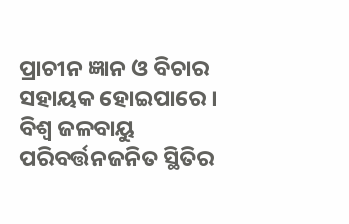ପ୍ରାଚୀନ ଜ୍ଞାନ ଓ ବିଚାର ସହାୟକ ହୋଇପାରେ । ବିଶ୍ୱ ଜଳବାୟୁ ପରିବର୍ତ୍ତନଜନିତ ସ୍ଥିତିର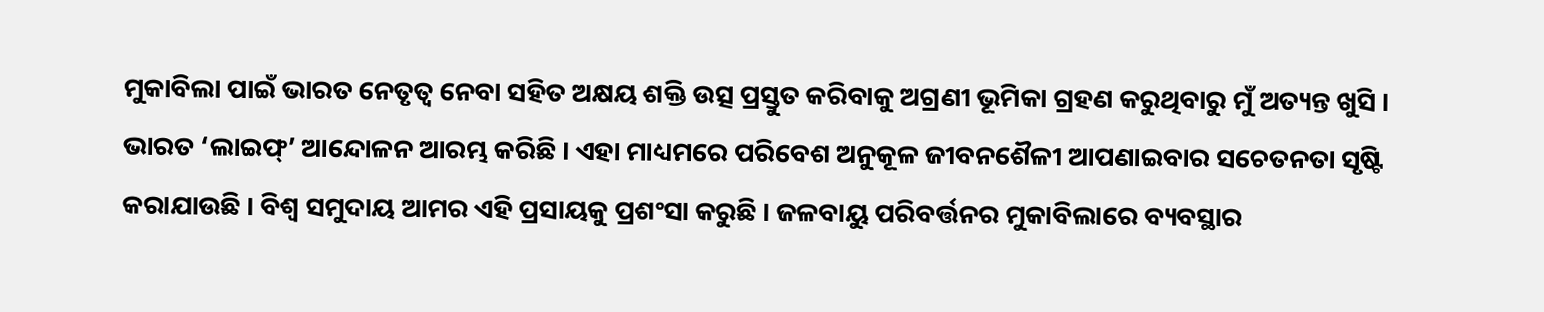ମୁକାବିଲା ପାଇଁ ଭାରତ ନେତୃତ୍ୱ ନେବା ସହିତ ଅକ୍ଷୟ ଶକ୍ତି ଉତ୍ସ ପ୍ରସ୍ତୁତ କରିବାକୁ ଅଗ୍ରଣୀ ଭୂମିକା ଗ୍ରହଣ କରୁଥିବାରୁ ମୁଁ ଅତ୍ୟନ୍ତ ଖୁସି । ଭାରତ ‘ଲାଇଫ୍’ ଆନ୍ଦୋଳନ ଆରମ୍ଭ କରିଛି । ଏହା ମାଧ୍ୟମରେ ପରିବେଶ ଅନୁକୂଳ ଜୀବନଶୈଳୀ ଆପଣାଇବାର ସଚେତନତା ସୃଷ୍ଟି କରାଯାଉଛି । ବିଶ୍ୱ ସମୁଦାୟ ଆମର ଏହି ପ୍ରସାୟକୁ ପ୍ରଶଂସା କରୁଛି । ଜଳବାୟୁ ପରିବର୍ତ୍ତନର ମୁକାବିଲାରେ ବ୍ୟବସ୍ଥାର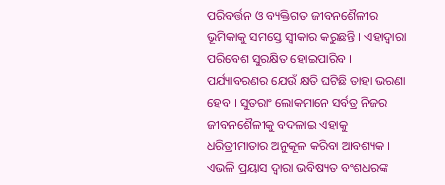ପରିବର୍ତ୍ତନ ଓ ବ୍ୟକ୍ତିଗତ ଜୀବନଶୈଳୀର ଭୂମିକାକୁ ସମସ୍ତେ ସ୍ୱୀକାର କରୁଛନ୍ତି । ଏହାଦ୍ୱାରା ପରିବେଶ ସୁରକ୍ଷିତ ହୋଇପାରିବ । ପର୍ଯ୍ୟାବରଣର ଯେଉଁ କ୍ଷତି ଘଟିଛି ତାହା ଭରଣା ହେବ । ସୁତରାଂ ଲୋକମାନେ ସର୍ବତ୍ର ନିଜର ଜୀବନଶୈଳୀକୁ ବଦଳାଇ ଏହାକୁ ଧରିତ୍ରୀମାତାର ଅନୁକୂଳ କରିବା ଆବଶ୍ୟକ । ଏଭଳି ପ୍ରୟାସ ଦ୍ୱାରା ଭବିଷ୍ୟତ ବଂଶଧରଙ୍କ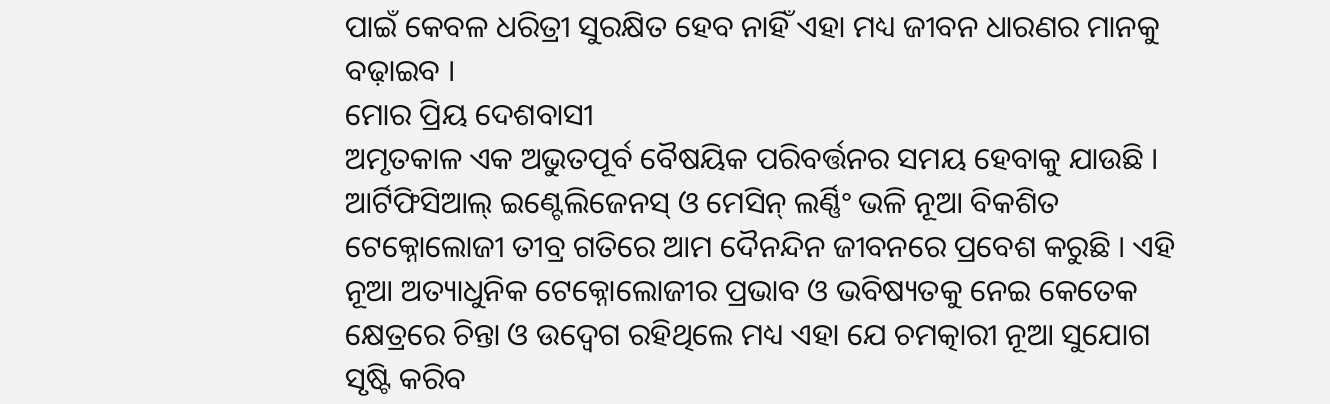ପାଇଁ କେବଳ ଧରିତ୍ରୀ ସୁରକ୍ଷିତ ହେବ ନାହିଁ ଏହା ମଧ୍ୟ ଜୀବନ ଧାରଣର ମାନକୁ ବଢ଼ାଇବ ।
ମୋର ପ୍ରିୟ ଦେଶବାସୀ
ଅମୃତକାଳ ଏକ ଅଭୁତପୂର୍ବ ବୈଷୟିକ ପରିବର୍ତ୍ତନର ସମୟ ହେବାକୁ ଯାଉଛି । ଆର୍ଟିଫିସିଆଲ୍ ଇଣ୍ଟେଲିଜେନସ୍ ଓ ମେସିନ୍ ଲର୍ଣ୍ଣିଂ ଭଳି ନୂଆ ବିକଶିତ ଟେକ୍ନୋଲୋଜୀ ତୀବ୍ର ଗତିରେ ଆମ ଦୈନନ୍ଦିନ ଜୀବନରେ ପ୍ରବେଶ କରୁଛି । ଏହି ନୂଆ ଅତ୍ୟାଧୁନିକ ଟେକ୍ନୋଲୋଜୀର ପ୍ରଭାବ ଓ ଭବିଷ୍ୟତକୁ ନେଇ କେତେକ କ୍ଷେତ୍ରରେ ଚିନ୍ତା ଓ ଉଦ୍ବେଗ ରହିଥିଲେ ମଧ୍ୟ ଏହା ଯେ ଚମତ୍କାରୀ ନୂଆ ସୁଯୋଗ ସୃଷ୍ଟି କରିବ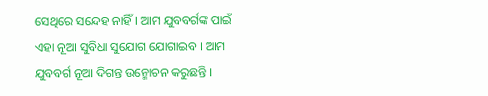ସେଥିରେ ସନ୍ଦେହ ନାହିଁ । ଆମ ଯୁବବର୍ଗଙ୍କ ପାଇଁ ଏହା ନୂଆ ସୁବିଧା ସୁଯୋଗ ଯୋଗାଇବ । ଆମ ଯୁବବର୍ଗ ନୂଆ ଦିଗନ୍ତ ଉନ୍ମୋଚନ କରୁଛନ୍ତି ।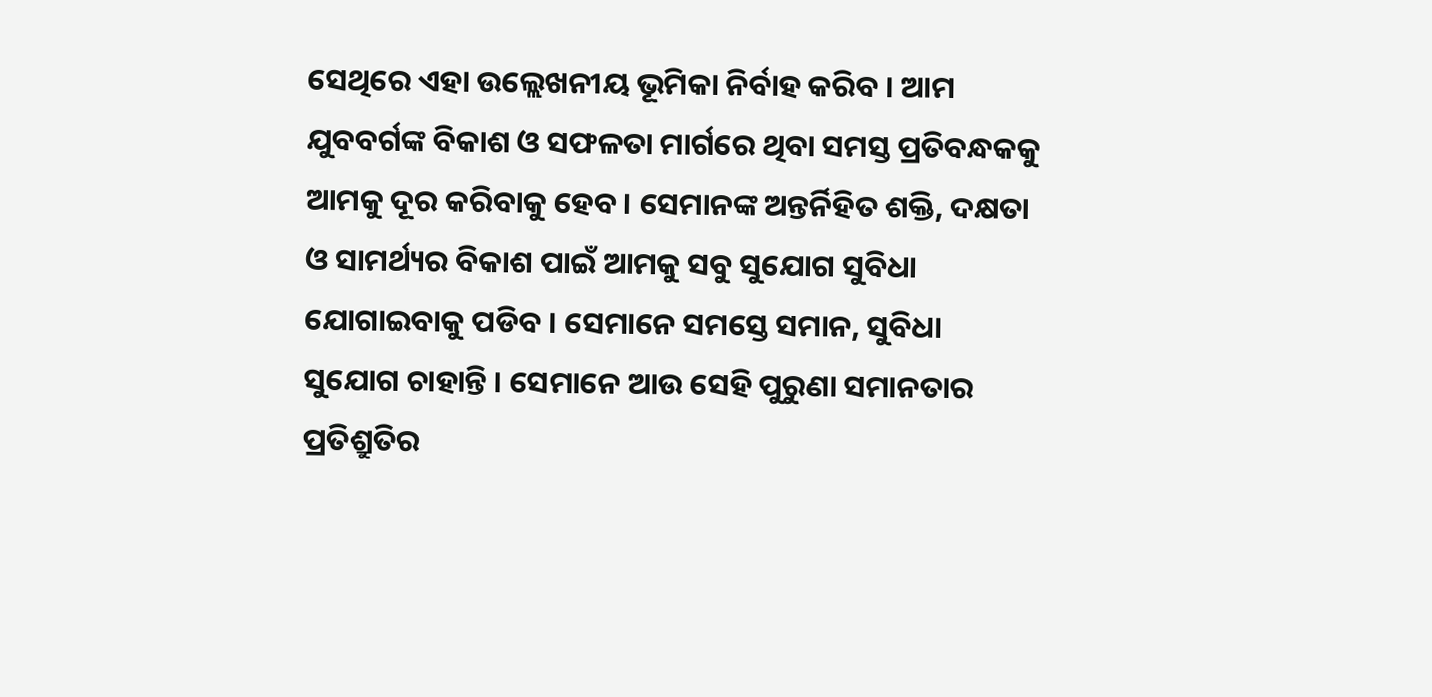ସେଥିରେ ଏହା ଉଲ୍ଲେଖନୀୟ ଭୂମିକା ନିର୍ବାହ କରିବ । ଆମ ଯୁବବର୍ଗଙ୍କ ବିକାଶ ଓ ସଫଳତା ମାର୍ଗରେ ଥିବା ସମସ୍ତ ପ୍ରତିବନ୍ଧକକୁ ଆମକୁ ଦୂର କରିବାକୁ ହେବ । ସେମାନଙ୍କ ଅନ୍ତର୍ନିହିତ ଶକ୍ତି, ଦକ୍ଷତା ଓ ସାମର୍ଥ୍ୟର ବିକାଶ ପାଇଁ ଆମକୁ ସବୁ ସୁଯୋଗ ସୁବିଧା ଯୋଗାଇବାକୁ ପଡିବ । ସେମାନେ ସମସ୍ତେ ସମାନ, ସୁବିଧା ସୁଯୋଗ ଚାହାନ୍ତି । ସେମାନେ ଆଉ ସେହି ପୁରୁଣା ସମାନତାର ପ୍ରତିଶ୍ରୁତିର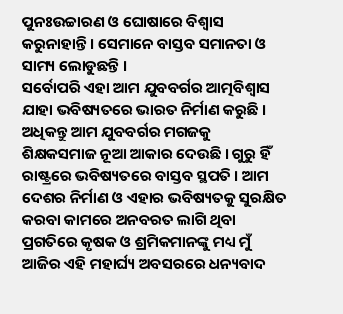ପୁନଃଉଚ୍ଚାରଣ ଓ ଘୋଷାରେ ବିଶ୍ୱାସ କରୁନାହାନ୍ତି । ସେମାନେ ବାସ୍ତବ ସମାନତା ଓ ସାମ୍ୟ ଲୋଡୁଛନ୍ତି ।
ସର୍ବୋପରି ଏହା ଆମ ଯୁବବର୍ଗର ଆତ୍ମବିଶ୍ୱାସ ଯାହା ଭବିଷ୍ୟତରେ ଭାରତ ନିର୍ମାଣ କରୁଛି । ଅଧିକନ୍ତୁ ଆମ ଯୁବବର୍ଗର ମଗଜକୁ ଶିକ୍ଷକସମାଜ ନୂଆ ଆକାର ଦେଉଛି । ଗୁରୁ ହିଁ ରାଷ୍ଟ୍ରରେ ଭବିଷ୍ୟତରେ ବାସ୍ତବ ସ୍ଥପତି । ଆମ ଦେଶର ନିର୍ମାଣ ଓ ଏହାର ଭବିଷ୍ୟତକୁ ସୁରକ୍ଷିତ କରବା କାମରେ ଅନବରତ ଲାଗି ଥିବା ପ୍ରଗତିରେ କୃଷକ ଓ ଶ୍ରମିକମାନଙ୍କୁ ମଧ୍ୟ ମୁଁ ଆଜିର ଏହି ମହାର୍ଘ୍ୟ ଅବସରରେ ଧନ୍ୟବାଦ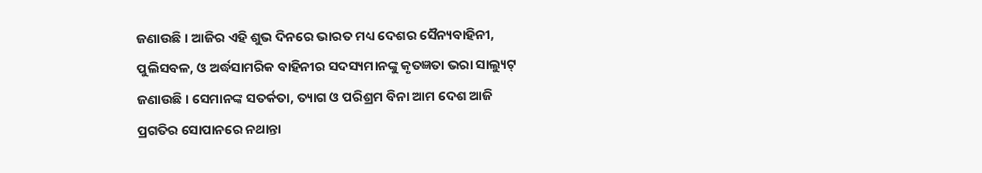ଜଣାଉଛି । ଆଜିର ଏହି ଶୁଭ ଦିନରେ ଭାରତ ମଧ୍ୟ ଦେଶର ସୈନ୍ୟବାହିନୀ, ପୁଲିସବଳ, ଓ ଅର୍ଦ୍ଧସାମରିକ ବାହିନୀର ସଦସ୍ୟମାନଙ୍କୁ କୃତଜ୍ଞତା ଭରା ସାଲ୍ୟୁଟ୍ ଜଣାଉଛି । ସେମାନଙ୍କ ସତର୍କତା, ତ୍ୟାଗ ଓ ପରିଶ୍ରମ ବିନା ଆମ ଦେଶ ଆଜି ପ୍ରଗତିର ସୋପାନରେ ନଥାନ୍ତା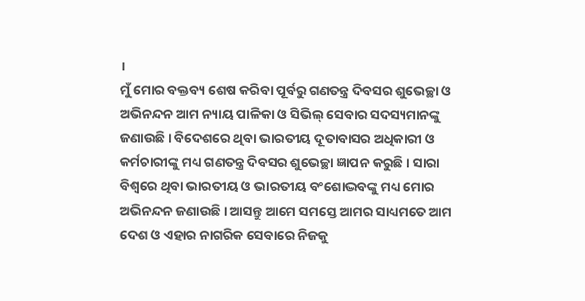।
ମୁଁ ମୋର ବକ୍ତବ୍ୟ ଶେଷ କରିବା ପୂର୍ବରୁ ଗଣତନ୍ତ୍ର ଦିବସର ଶୁଭେଚ୍ଛା ଓ ଅଭିନନ୍ଦନ ଆମ ନ୍ୟାୟ ପାଳିକା ଓ ସିଭିଲ୍ ସେବାର ସଦସ୍ୟମାନଙ୍କୁ ଜଣାଉଛି । ବିଦେଶରେ ଥିବା ଭାରତୀୟ ଦୂତାବାସର ଅଧିକାରୀ ଓ କର୍ମଚାରୀଙ୍କୁ ମଧ୍ୟ ଗଣତନ୍ତ୍ର ଦିବସର ଶୁଭେଚ୍ଛା ଜ୍ଞାପନ କରୁଛି । ସାରା ବିଶ୍ୱରେ ଥିବା ଭାରତୀୟ ଓ ଭାରତୀୟ ବଂଶୋଦ୍ଭବଙ୍କୁ ମଧ୍ୟ ମୋର ଅଭିନନ୍ଦନ ଜଣାଉଛି । ଆସନ୍ତୁ ଆମେ ସମସ୍ତେ ଆମର ସାଧ୍ୟମତେ ଆମ ଦେଶ ଓ ଏହାର ନାଗରିକ ସେବାରେ ନିଜକୁ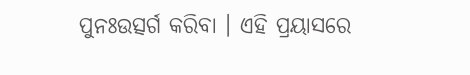ପୁନଃଉତ୍ସର୍ଗ କରିବା । ଏହି ପ୍ରୟାସରେ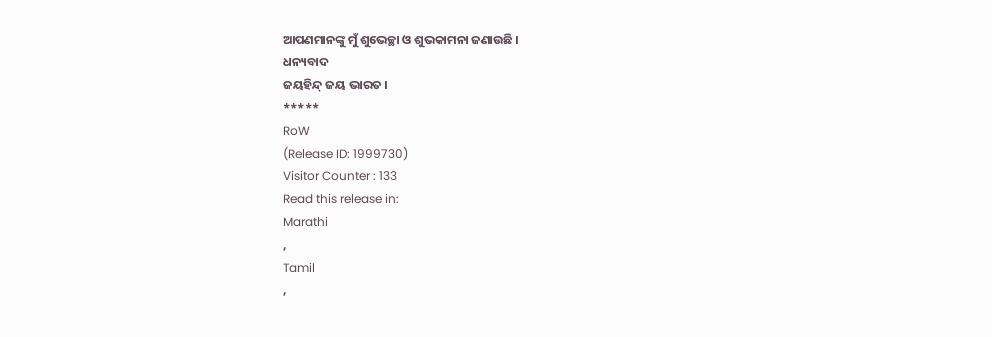ଆପଣମାନଙ୍କୁ ମୁଁ ଶୁଭେଚ୍ଛା ଓ ଶୁଭକାମନା ଜଣାଉଛି ।
ଧନ୍ୟବାଦ
ଜୟହିନ୍ଦ୍ ଜୟ ଭାରତ ।
*****
RoW
(Release ID: 1999730)
Visitor Counter : 133
Read this release in:
Marathi
,
Tamil
,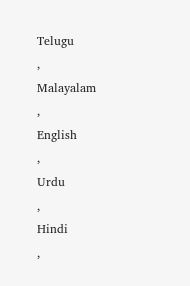Telugu
,
Malayalam
,
English
,
Urdu
,
Hindi
,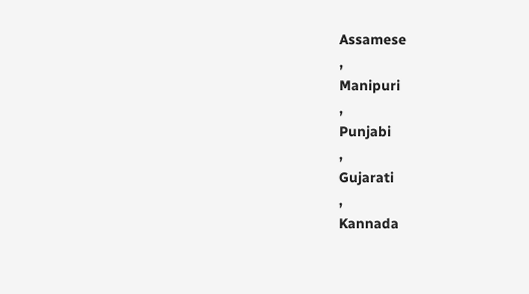Assamese
,
Manipuri
,
Punjabi
,
Gujarati
,
Kannada